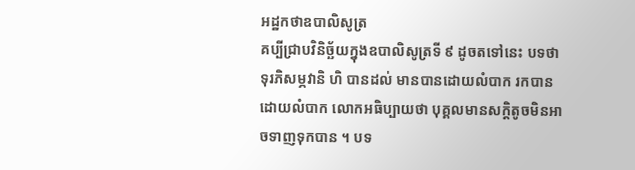អដ្ឋកថាឧបាលិសូត្រ
គប្បីជ្រាបវិនិច្ឆ័យក្នុងឧបាលិសូត្រទី ៩ ដូចតទៅនេះ បទថា ទុរភិសម្ភវានិ ហិ បានដល់ មានបានដោយលំបាក រកបានដោយលំបាក លោកអធិប្បាយថា បុគ្គលមានសក្តិតូចមិនអាចទាញទុកបាន ។ បទ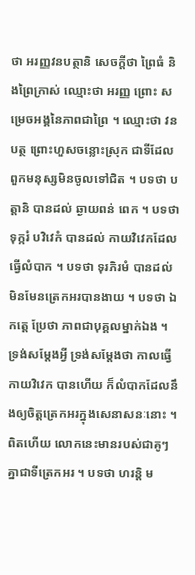ថា អរញ្ញវនបត្ថានិ សេចក្តីថា ព្រៃធំ និងព្រៃក្រាស់ ឈ្មោះថា អរញ្ញ ព្រោះ សម្រេចអង្គនៃភាពជាព្រៃ ។ ឈ្មោះថា វនបត្ថ ព្រោះហួសចន្លោះស្រុក ជាទីដែលពួកមនុស្សមិនចូលទៅជិត ។ បទថា បត្តានិ បានដល់ ឆ្ងាយពន់ ពេក ។ បទថា ទុក្ករំ បវិវេកំ បានដល់ កាយវិវេកដែលធ្វើលំបាក ។ បទថា ទុរភិរមំ បានដល់ មិនមែនត្រេកអរបានងាយ ។ បទថា ឯកត្តេ ប្រែថា ភាពជាបុគ្គលម្នាក់ឯង ។ ទ្រង់សម្តែងអ្វី ទ្រង់សម្តែងថា កាលធ្វើកាយវិវេក បានហើយ ក៏លំបាកដែលនឹងឲ្យចិត្តត្រេកអរក្នុងសេនាសនៈនោះ ។ ពិតហើយ លោកនេះមានរបស់ជាគូៗ គ្នាជាទីត្រេកអរ ។ បទថា ហរន្តិ ម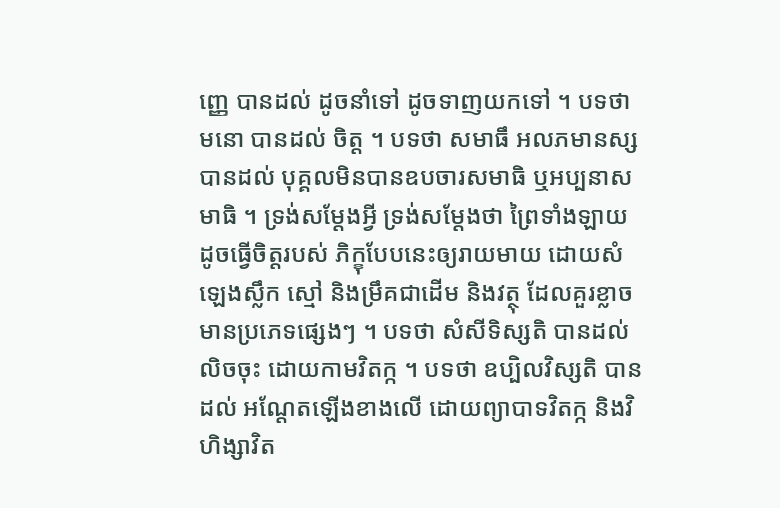ញ្ញេ បានដល់ ដូចនាំទៅ ដូចទាញយកទៅ ។ បទថា មនោ បានដល់ ចិត្ត ។ បទថា សមាធឹ អលភមានស្ស បានដល់ បុគ្គលមិនបានឧបចារសមាធិ ឬអប្បនាសមាធិ ។ ទ្រង់សម្តែងអ្វី ទ្រង់សម្តែងថា ព្រៃទាំងឡាយ ដូចធ្វើចិត្តរបស់ ភិក្ខុបែបនេះឲ្យរាយមាយ ដោយសំឡេងស្លឹក ស្មៅ និងម្រឹគជាដើម និងវត្ថុ ដែលគួរខ្លាច មានប្រភេទផ្សេងៗ ។ បទថា សំសីទិស្សតិ បានដល់ លិចចុះ ដោយកាមវិតក្ក ។ បទថា ឧប្បិលវិស្សតិ បានដល់ អណ្តែតឡើងខាងលើ ដោយព្យាបាទវិតក្ក និងវិហិង្សាវិត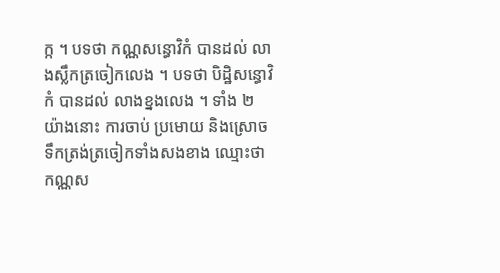ក្ក ។ បទថា កណ្ណសន្ធោវិកំ បានដល់ លាងស្លឹកត្រចៀកលេង ។ បទថា បិដ្ឋិសន្ធោវិកំ បានដល់ លាងខ្នងលេង ។ ទាំង ២ យ៉ាងនោះ ការចាប់ ប្រមោយ និងស្រោចទឹកត្រង់ត្រចៀកទាំងសងខាង ឈ្មោះថា កណ្ណស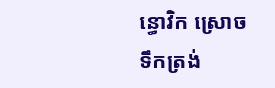ន្ធោវិក ស្រោចទឹកត្រង់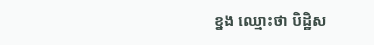ខ្នង ឈ្មោះថា បិដ្ឋិស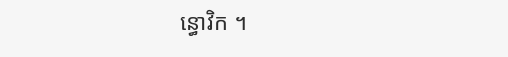ន្ធោវិក ។